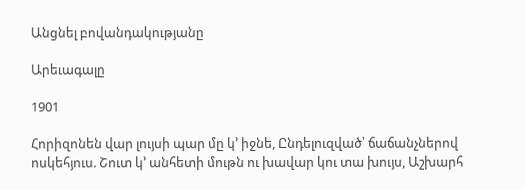Անցնել բովանդակությանը

Արեւագալը

1901

Հորիզոնեն վար լույսի պար մը կ՚ իջնե, Ընդելուզված՝ ճաճանչներով ոսկեհյուս. Շուտ կ՚ անհետի մութն ու խավար կու տա խույս, Աշխարհ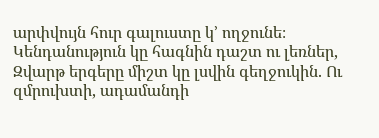արփվույն հուր գալուստը կ՚ ողջունե։ Կենդանություն կը հագնին դաշտ ու լեռներ, Զվարթ երգերը միշտ կը լսվին գեղջուկին. Ու զմրուխտի, ադամանդի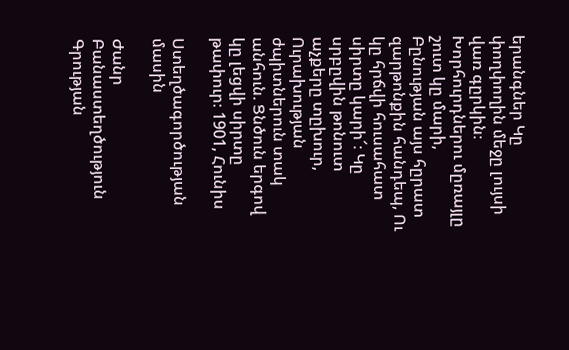երանգներ Կը փողփողին մեջը լույսի վառ գըրկին։ Խորհուրդներու մըռայլը շուտ կը մարի, Բընության այս հըրատ զարթոնքին հանդեպ, Ու կը հրճվի հուսահատ սիրտը կարի՜։ Կը սրբըվին թոնուտ աչքերը տըխուր, Ուրախության ժպիտներուն տակ անհուն. Ցնծուն երգով կը լեցվի սիրտը թափուր։ 1901, Հունիս

Ստեղծագործության մասին

Ժանր Բանաստեղծություն
Գրության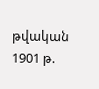թվական 1901 թ.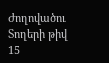Ժողովածու
Տողերի թիվ 15